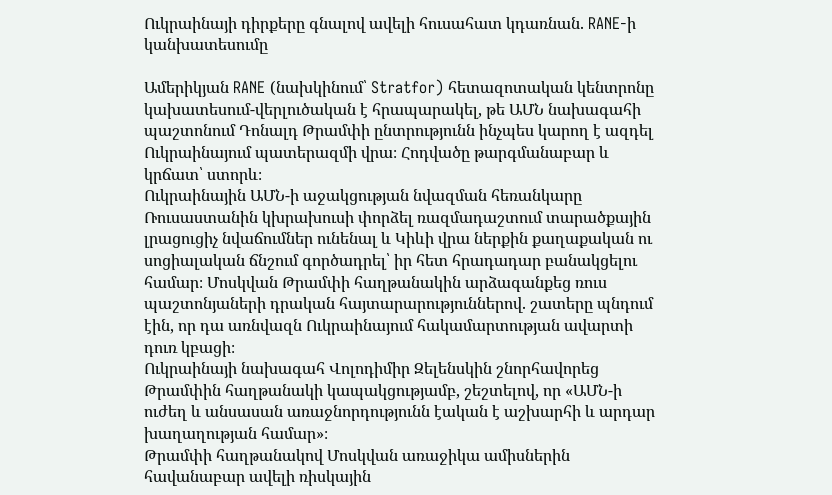Ուկրաինայի դիրքերը գնալով ավելի հուսահատ կդառնան. RANE-ի կանխատեսումը

Ամերիկյան RANE (նախկինում՝ Stratfor) հետազոտական կենտրոնը կախատեսում-վերլուծական է հրապարակել, թե ԱՄՆ նախագահի պաշտոնում Դոնալդ Թրամփի ընտրությունն ինչպես կարող է ազդել Ուկրաինայում պատերազմի վրա։ Հոդվածը թարգմանաբար և կրճատ՝ ստորև։
Ուկրաինային ԱՄՆ-ի աջակցության նվազման հեռանկարը Ռուսաստանին կխրախուսի փորձել ռազմադաշտում տարածքային լրացուցիչ նվաճումներ ունենալ և Կիևի վրա ներքին քաղաքական ու սոցիալական ճնշում գործադրել՝ իր հետ հրադադար բանակցելու համար։ Մոսկվան Թրամփի հաղթանակին արձագանքեց ռուս պաշտոնյաների դրական հայտարարություններով. շատերը պնդում էին, որ դա առնվազն Ուկրաինայում հակամարտության ավարտի դուռ կբացի։
Ուկրաինայի նախագահ Վոլոդիմիր Զելենսկին շնորհավորեց Թրամփին հաղթանակի կապակցությամբ, շեշտելով, որ «ԱՄՆ-ի ուժեղ և անսասան առաջնորդությունն էական է աշխարհի և արդար խաղաղության համար»։
Թրամփի հաղթանակով Մոսկվան առաջիկա ամիսներին հավանաբար ավելի ռիսկային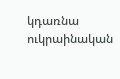կդառնա ուկրաինական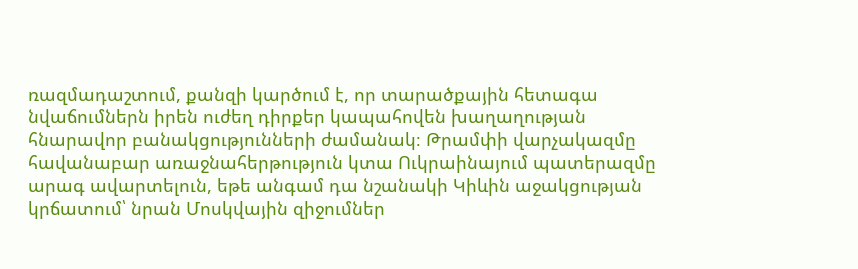ռազմադաշտում, քանզի կարծում է, որ տարածքային հետագա նվաճումներն իրեն ուժեղ դիրքեր կապահովեն խաղաղության հնարավոր բանակցությունների ժամանակ։ Թրամփի վարչակազմը հավանաբար առաջնահերթություն կտա Ուկրաինայում պատերազմը արագ ավարտելուն, եթե անգամ դա նշանակի Կիևին աջակցության կրճատում՝ նրան Մոսկվային զիջումներ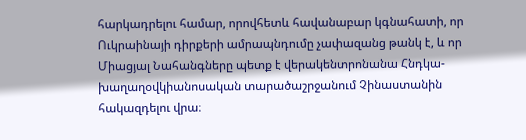հարկադրելու համար, որովհետև հավանաբար կգնահատի, որ Ուկրաինայի դիրքերի ամրապնդումը չափազանց թանկ է, և որ Միացյալ Նահանգները պետք է վերակենտրոնանա Հնդկա-խաղաղօվկիանոսական տարածաշրջանում Չինաստանին հակազդելու վրա։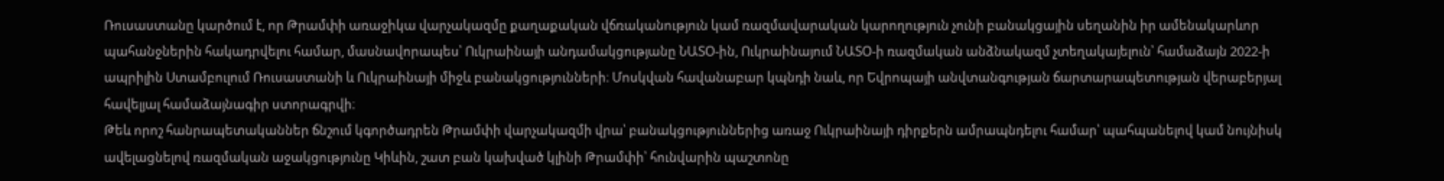Ռուսաստանը կարծում է, որ Թրամփի առաջիկա վարչակազմը քաղաքական վճռականություն կամ ռազմավարական կարողություն չունի բանակցային սեղանին իր ամենակարևոր պահանջներին հակադրվելու համար, մասնավորապես՝ Ուկրաինայի անդամակցությանը ՆԱՏՕ-ին, Ուկրաինայում ՆԱՏՕ-ի ռազմական անձնակազմ չտեղակայելուն՝ համաձայն 2022-ի ապրիլին Ստամբուլում Ռուսաստանի և Ուկրաինայի միջև բանակցությունների։ Մոսկվան հավանաբար կպնդի նաև, որ Եվրոպայի անվտանգության ճարտարապետության վերաբերյալ հավելյալ համաձայնագիր ստորագրվի։
Թեև որոշ հանրապետականներ ճնշում կգործադրեն Թրամփի վարչակազմի վրա՝ բանակցություններից առաջ Ուկրաինայի դիրքերն ամրապնդելու համար՝ պահպանելով կամ նույնիսկ ավելացնելով ռազմական աջակցությունը Կիևին, շատ բան կախված կլինի Թրամփի՝ հունվարին պաշտոնը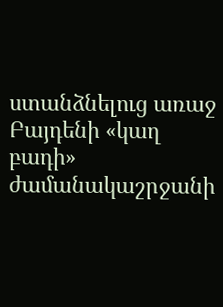ստանձնելուց առաջ Բայդենի «կաղ բադի» ժամանակաշրջանի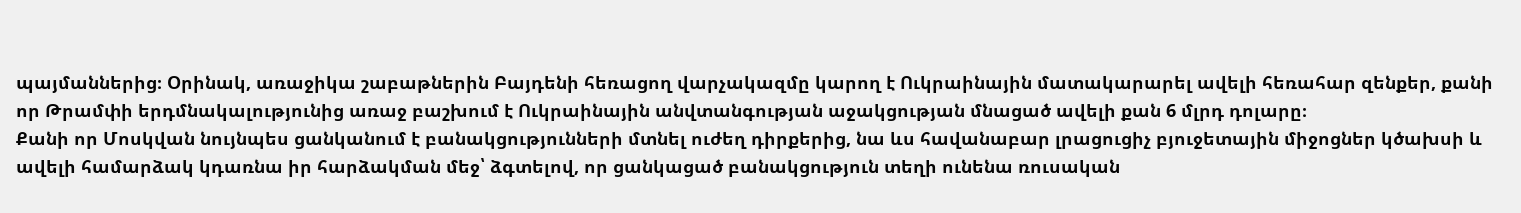պայմաններից։ Օրինակ, առաջիկա շաբաթներին Բայդենի հեռացող վարչակազմը կարող է Ուկրաինային մատակարարել ավելի հեռահար զենքեր, քանի որ Թրամփի երդմնակալությունից առաջ բաշխում է Ուկրաինային անվտանգության աջակցության մնացած ավելի քան 6 մլրդ դոլարը։
Քանի որ Մոսկվան նույնպես ցանկանում է բանակցությունների մտնել ուժեղ դիրքերից, նա ևս հավանաբար լրացուցիչ բյուջետային միջոցներ կծախսի և ավելի համարձակ կդառնա իր հարձակման մեջ՝ ձգտելով, որ ցանկացած բանակցություն տեղի ունենա ռուսական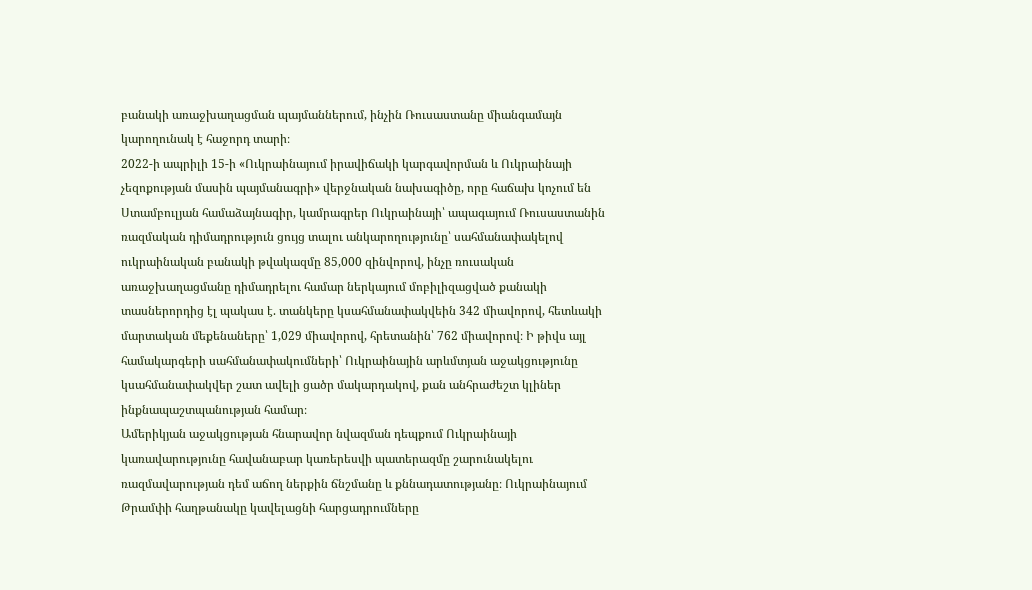բանակի առաջխաղացման պայմաններում, ինչին Ռուսաստանը միանգամայն կարողունակ է հաջորդ տարի։
2022-ի ապրիլի 15-ի «Ուկրաինայում իրավիճակի կարգավորման և Ուկրաինայի չեզոքության մասին պայմանագրի» վերջնական նախագիծը, որը հաճախ կոչում են Ստամբուլյան համաձայնագիր, կամրագրեր Ուկրաինայի՝ ապագայում Ռուսաստանին ռազմական դիմադրություն ցույց տալու անկարողությունը՝ սահմանափակելով ուկրաինական բանակի թվակազմը 85,000 զինվորով, ինչը ռուսական առաջխաղացմանը դիմադրելու համար ներկայում մոբիլիզացված քանակի տասներորդից էլ պակաս է. տանկերը կսահմանափակվեին 342 միավորով, հետևակի մարտական մեքենաները՝ 1,029 միավորով, հրետանին՝ 762 միավորով։ Ի թիվս այլ համակարգերի սահմանափակումների՝ Ուկրաինային արևմտյան աջակցությունը կսահմանափակվեր շատ ավելի ցածր մակարդակով, քան անհրաժեշտ կլիներ ինքնապաշտպանության համար։
Ամերիկյան աջակցության հնարավոր նվազման դեպքում Ուկրաինայի կառավարությունը հավանաբար կառերեսվի պատերազմը շարունակելու ռազմավարության դեմ աճող ներքին ճնշմանը և քննադատությանը։ Ուկրաինայում Թրամփի հաղթանակը կավելացնի հարցադրումները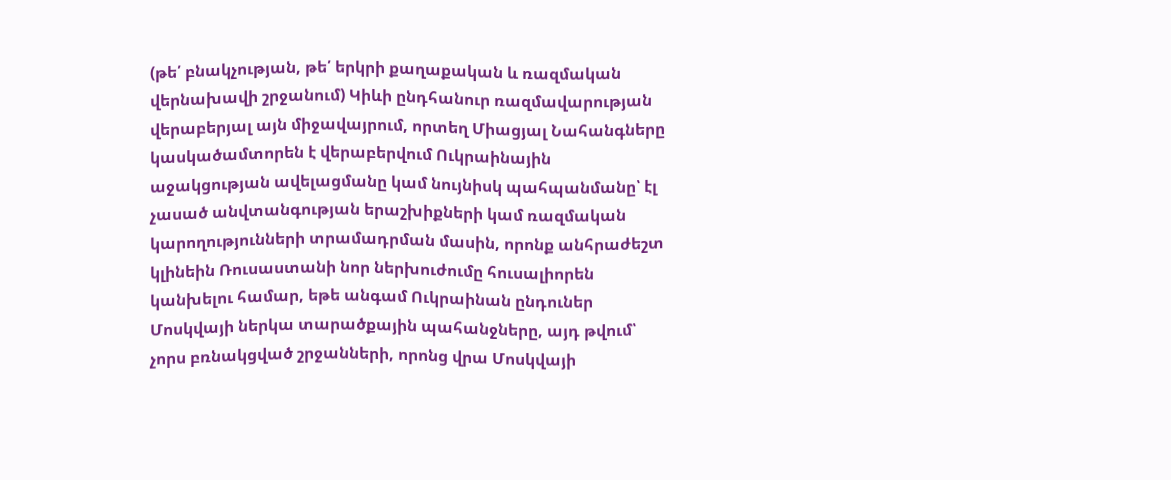(թե՛ բնակչության, թե՛ երկրի քաղաքական և ռազմական վերնախավի շրջանում) Կիևի ընդհանուր ռազմավարության վերաբերյալ այն միջավայրում, որտեղ Միացյալ Նահանգները կասկածամտորեն է վերաբերվում Ուկրաինային աջակցության ավելացմանը կամ նույնիսկ պահպանմանը՝ էլ չասած անվտանգության երաշխիքների կամ ռազմական կարողությունների տրամադրման մասին, որոնք անհրաժեշտ կլինեին Ռուսաստանի նոր ներխուժումը հուսալիորեն կանխելու համար, եթե անգամ Ուկրաինան ընդուներ Մոսկվայի ներկա տարածքային պահանջները, այդ թվում՝ չորս բռնակցված շրջանների, որոնց վրա Մոսկվայի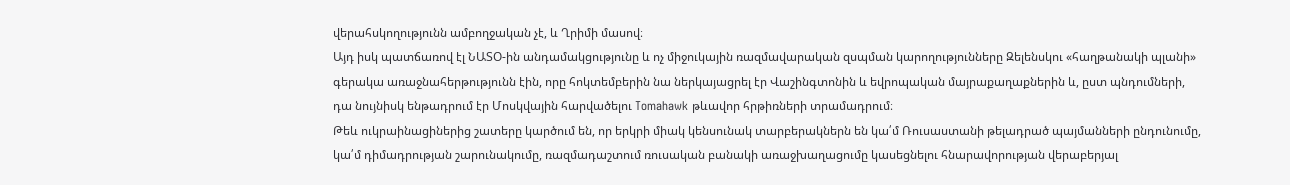վերահսկողությունն ամբողջական չէ, և Ղրիմի մասով։
Այդ իսկ պատճառով էլ ՆԱՏՕ-ին անդամակցությունը և ոչ միջուկային ռազմավարական զսպման կարողությունները Զելենսկու «հաղթանակի պլանի» գերակա առաջնահերթությունն էին, որը հոկտեմբերին նա ներկայացրել էր Վաշինգտոնին և եվրոպական մայրաքաղաքներին և, ըստ պնդումների, դա նույնիսկ ենթադրում էր Մոսկվային հարվածելու Tomahawk թևավոր հրթիռների տրամադրում։
Թեև ուկրաինացիներից շատերը կարծում են, որ երկրի միակ կենսունակ տարբերակներն են կա՛մ Ռուսաստանի թելադրած պայմանների ընդունումը, կա՛մ դիմադրության շարունակումը, ռազմադաշտում ռուսական բանակի առաջխաղացումը կասեցնելու հնարավորության վերաբերյալ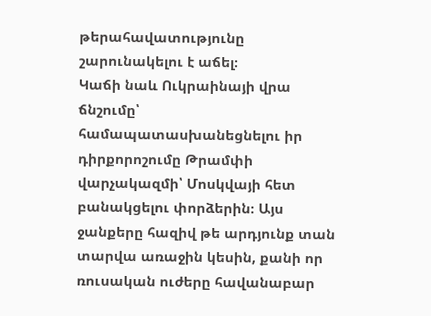թերահավատությունը շարունակելու է աճել։
Կաճի նաև Ուկրաինայի վրա ճնշումը՝ համապատասխանեցնելու իր դիրքորոշումը Թրամփի վարչակազմի՝ Մոսկվայի հետ բանակցելու փորձերին։ Այս ջանքերը հազիվ թե արդյունք տան տարվա առաջին կեսին, քանի որ ռուսական ուժերը հավանաբար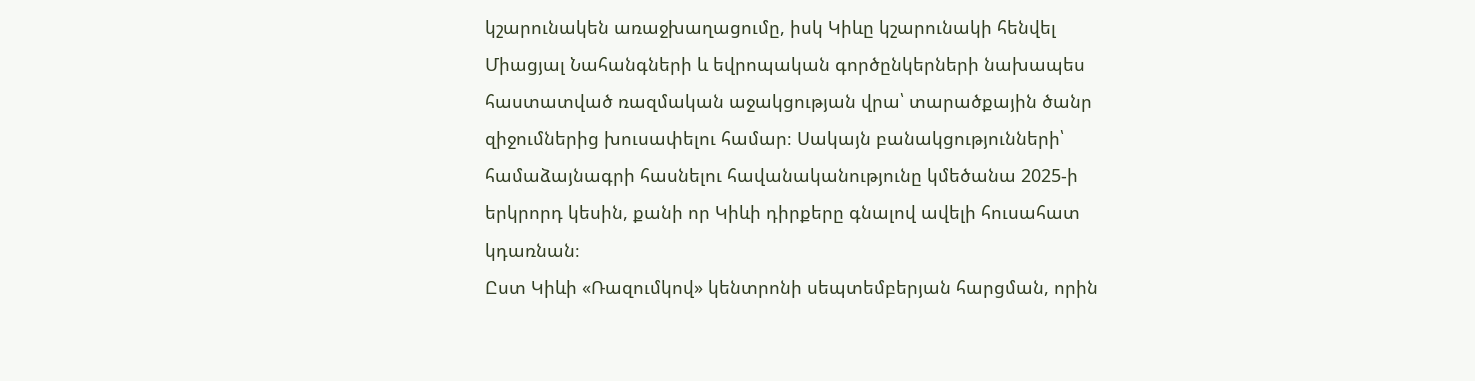կշարունակեն առաջխաղացումը, իսկ Կիևը կշարունակի հենվել Միացյալ Նահանգների և եվրոպական գործընկերների նախապես հաստատված ռազմական աջակցության վրա՝ տարածքային ծանր զիջումներից խուսափելու համար։ Սակայն բանակցությունների՝ համաձայնագրի հասնելու հավանականությունը կմեծանա 2025-ի երկրորդ կեսին, քանի որ Կիևի դիրքերը գնալով ավելի հուսահատ կդառնան։
Ըստ Կիևի «Ռազումկով» կենտրոնի սեպտեմբերյան հարցման, որին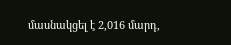մասնակցել է 2,016 մարդ,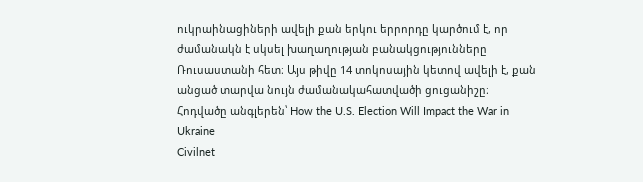ուկրաինացիների ավելի քան երկու երրորդը կարծում է, որ ժամանակն է սկսել խաղաղության բանակցությունները Ռուսաստանի հետ։ Այս թիվը 14 տոկոսային կետով ավելի է, քան անցած տարվա նույն ժամանակահատվածի ցուցանիշը։
Հոդվածը անգլերեն՝ How the U.S. Election Will Impact the War in Ukraine
Civilnet